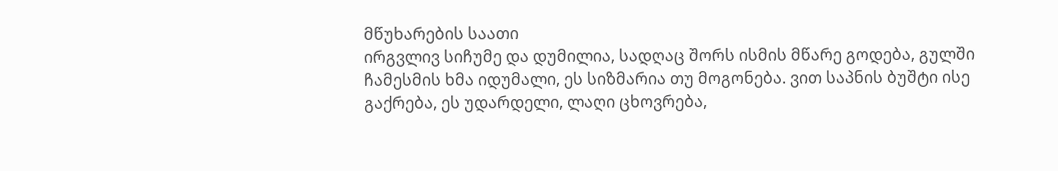მწუხარების საათი
ირგვლივ სიჩუმე და დუმილია, სადღაც შორს ისმის მწარე გოდება, გულში ჩამესმის ხმა იდუმალი, ეს სიზმარია თუ მოგონება. ვით საპნის ბუშტი ისე გაქრება, ეს უდარდელი, ლაღი ცხოვრება,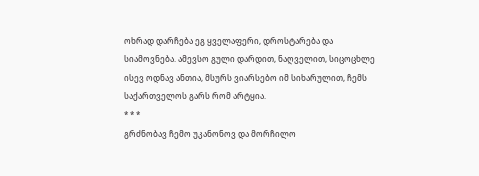ოხრად დარჩება ეგ ყველაფერი, დროსტარება და სიამოვნება. ამევსო გული დარდით, ნაღველით, სიცოცხლე ისევ ოდნავ ანთია, მსურს ვიარსებო იმ სიხარულით, ჩემს საქართველოს გარს რომ არტყია.
* * *
გრძნობავ ჩემო უკანონოვ და მორჩილო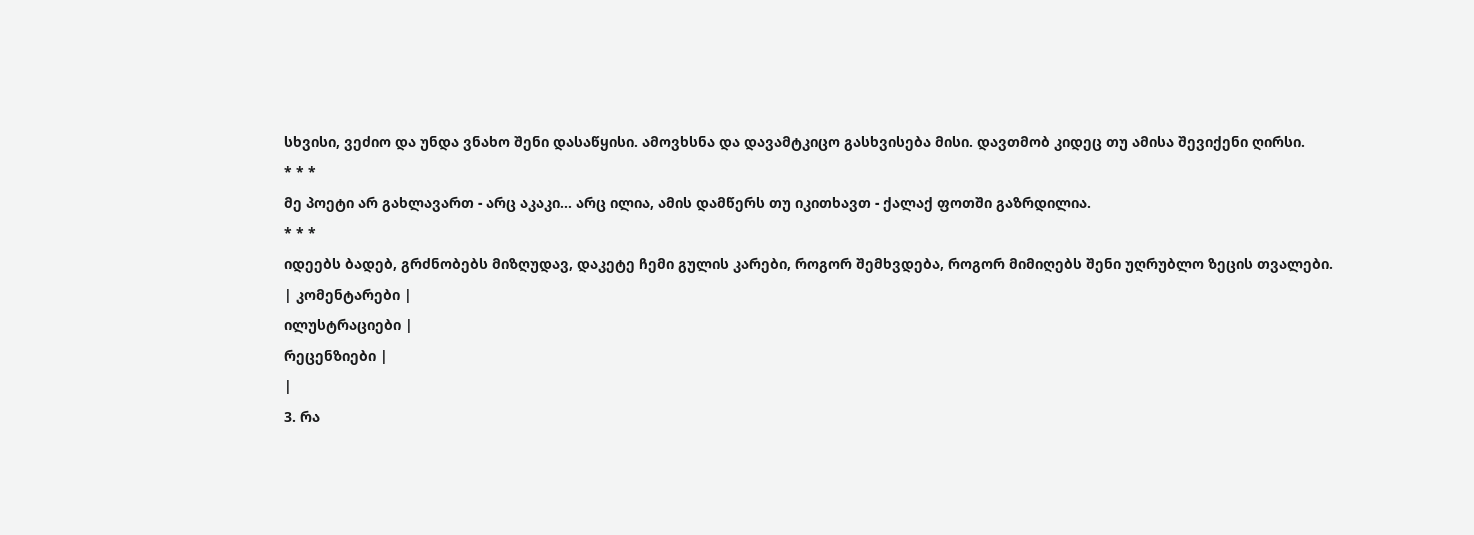სხვისი, ვეძიო და უნდა ვნახო შენი დასაწყისი. ამოვხსნა და დავამტკიცო გასხვისება მისი. დავთმობ კიდეც თუ ამისა შევიქენი ღირსი.
* * *
მე პოეტი არ გახლავართ - არც აკაკი... არც ილია, ამის დამწერს თუ იკითხავთ - ქალაქ ფოთში გაზრდილია.
* * *
იდეებს ბადებ, გრძნობებს მიზღუდავ, დაკეტე ჩემი გულის კარები, როგორ შემხვდება, როგორ მიმიღებს შენი უღრუბლო ზეცის თვალები.
| კომენტარები |
ილუსტრაციები |
რეცენზიები |
|
3. რა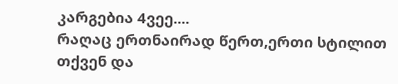კარგებია 4ვეე....
რაღაც ერთნაირად წერთ,ერთი სტილით თქვენ და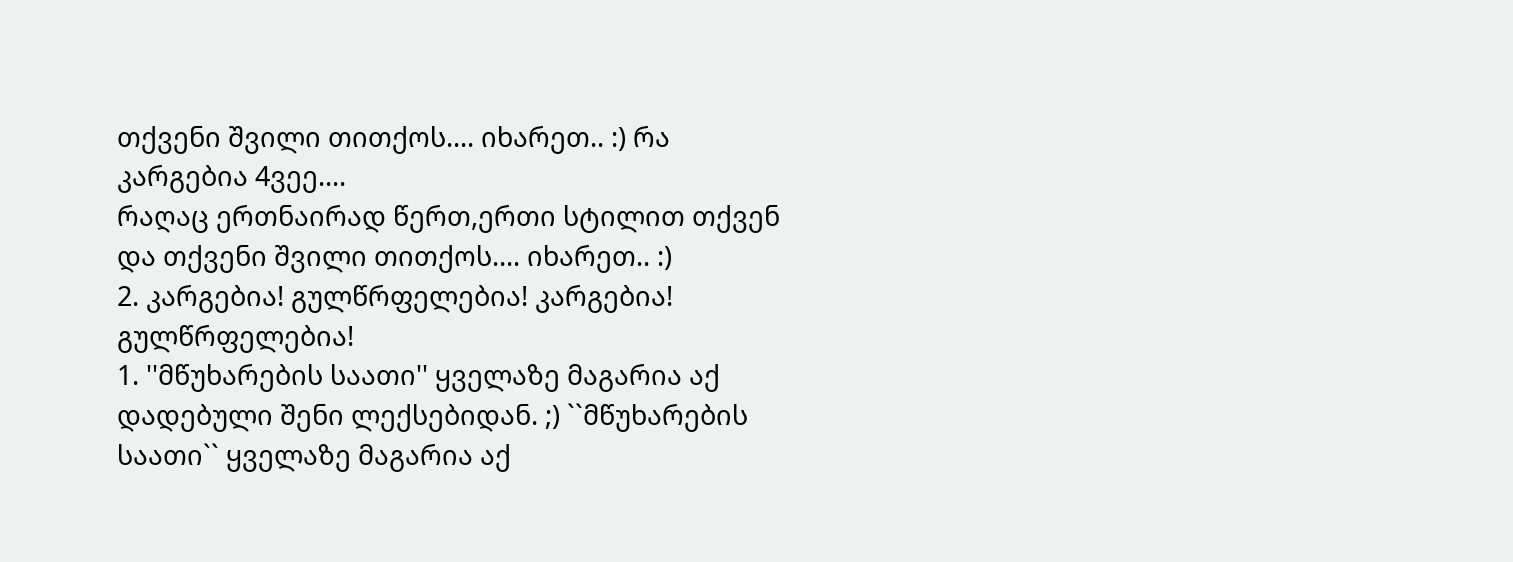თქვენი შვილი თითქოს.... იხარეთ.. :) რა კარგებია 4ვეე....
რაღაც ერთნაირად წერთ,ერთი სტილით თქვენ და თქვენი შვილი თითქოს.... იხარეთ.. :)
2. კარგებია! გულწრფელებია! კარგებია! გულწრფელებია!
1. ''მწუხარების საათი'' ყველაზე მაგარია აქ დადებული შენი ლექსებიდან. ;) ``მწუხარების საათი`` ყველაზე მაგარია აქ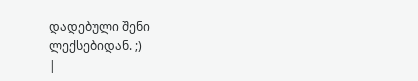დადებული შენი ლექსებიდან. ;)
|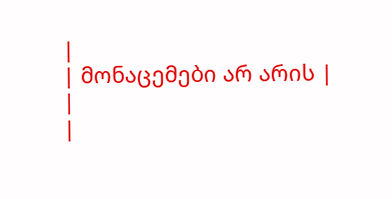|
| მონაცემები არ არის |
|
|